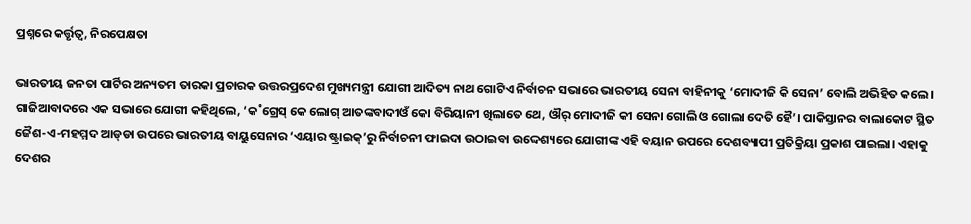ପ୍ରଶ୍ନରେ କର୍ତ୍ତୃତ୍ବ, ନିରପେକ୍ଷତା

ଭାରତୀୟ ଜନତା ପାର୍ଟିର ଅନ୍ୟତମ ତାରକା ପ୍ରଚାରକ ଉତ୍ତରପ୍ରଦେଶ ମୁଖ୍ୟମନ୍ତ୍ରୀ ଯୋଗୀ ଆଦିତ୍ୟ ନାଥ ଗୋଟିଏ ନିର୍ବାଚନ ସଭାରେ ଭାରତୀୟ ସେନା ବାହିନୀକୁ ‘ମୋଦୀଜି କି ସେନା’ ବୋଲି ଅଭିହିତ କଲେ। ଗାଜିଆବାଦରେ ଏକ ସଭାରେ ଯୋଗୀ କହିଥିଲେ, ‘କ˚ଗ୍ରେସ୍‌ କେ ଲୋଗ୍‌ ଆତଙ୍କବାଦୀଓଁ କୋ ବିରିୟାନୀ ଖିଲାତେ ଥେ, ଔର‌୍‌ ମୋଦୀଜି କୀ ସେନା ଗୋଲି ଓ ଗୋଲା ଦେତି ହୈ’। ପାକିସ୍ତାନର ବାଲାକୋଟ ସ୍ଥିତ ଜୈଶ-ଏ-ମହମ୍ମଦ ଆଡ୍‌ଡା ଉପରେ ଭାରତୀୟ ବାୟୁସେନାର ‘ଏୟାର ଷ୍ଟ୍ରାଇକ୍‌’ରୁ ନିର୍ବାଚନୀ ଫାଇଦା ଉଠାଇବା ଉଦ୍ଦେଶ୍ୟରେ ଯୋଗୀଙ୍କ ଏହି ବୟାନ ଉପରେ ଦେଶବ୍ୟାପୀ ପ୍ରତିକ୍ରିୟା ପ୍ରକାଶ ପାଇଲା। ଏହାକୁ ଦେଶର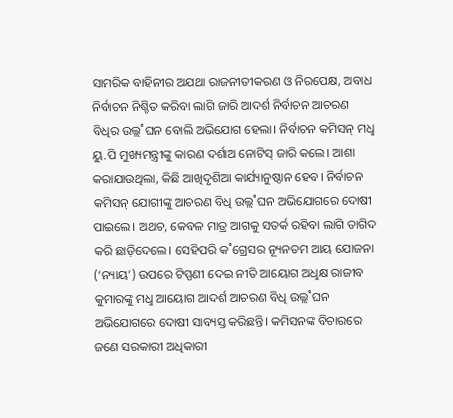ସାମରିକ ବାହିନୀର ଅଯଥା ରାଜନୀତୀକରଣ ଓ ନିରପେକ୍ଷ, ଅବାଧ ନିର୍ବାଚନ ନିଶ୍ଚିତ କରିବା ଲାଗି ଜାରି ଆଦର୍ଶ ନିର୍ବାଚନ ଆଚରଣ ବିଧିର ଉଲ୍ଲ˚ଘନ ବୋଲି ଅଭିଯୋଗ ହେଲା। ନିର୍ବାଚନ କମିସନ୍‌ ମଧୢ ୟୁ.ପି ମୁଖ୍ୟମନ୍ତ୍ରୀଙ୍କୁ କାରଣ ଦର୍ଶାଅ ନୋଟିସ୍‌ ଜାରି କଲେ। ଆଶା କରାଯାଉଥିଲା, କିଛି ଆଖିଦୃଶିଆ କାର୍ଯ୍ୟାନୁଷ୍ଠାନ ହେବ। ନିର୍ବାଚନ କମିସନ୍‌ ଯୋଗୀଙ୍କୁ ଆଚରଣ ବିଧି ଉଲ୍ଲ˚ଘନ ଅଭିଯୋଗରେ ଦୋଷୀ ପାଇଲେ। ଅଥଚ, କେବଳ ମାତ୍ର ଆଗକୁ ସତର୍କ ରହିବା ଲାଗି ତାଗିଦ କରି ଛାଡ଼ିଦେଲେ। ସେହିପରି କ˚ଗ୍ରେସର ନ୍ୟୂନତମ ଆୟ ଯୋଜନା (‘ନ୍ୟାୟ’) ଉପରେ ଟିପ୍ପଣୀ ଦେଇ ନୀତି ଆୟୋଗ ଅଧୢକ୍ଷ ରାଜୀବ କୁମାରଙ୍କୁ ମଧୢ ଆୟୋଗ ଆଦର୍ଶ ଆଚରଣ ବିଧି ଉଲ୍ଲ˚ଘନ ଅଭିଯୋଗରେ ଦୋଷୀ ସାବ୍ୟସ୍ତ କରିଛନ୍ତି। କମିସନଙ୍କ ବିଚାରରେ ଜଣେ ସରକାରୀ ଅଧିକାରୀ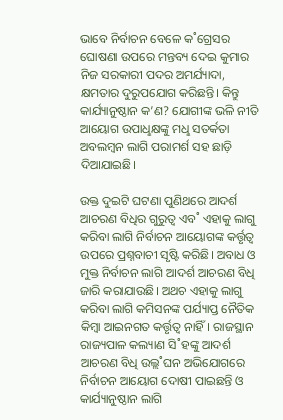ଭାବେ ନିର୍ବାଚନ ବେଳେ କ˚ଗ୍ରେସର ଘୋଷଣା ଉପରେ ମନ୍ତବ୍ୟ ଦେଇ କୁମାର ନିଜ ସରକାରୀ ପଦର ଅମର୍ଯ୍ୟାଦା, କ୍ଷମତାର ଦୁରୁପଯୋଗ କରିଛନ୍ତି। କିନ୍ତୁ କାର୍ଯ୍ୟାନୁଷ୍ଠାନ କ’ଣ? ଯୋଗୀଙ୍କ ଭଳି ନୀତି ଆୟୋଗ ଉପାଧୢକ୍ଷଙ୍କୁ ମଧୢ ସତର୍କତା ଅବଲମ୍ବନ ଲାଗି ପରାମର୍ଶ ସହ ଛାଡ଼ି ଦିଆଯାଇଛି।

ଉକ୍ତ ଦୁଇଟି ଘଟଣା ପୁଣିଥରେ ଆଦର୍ଶ ଆଚରଣ ବିଧିର ଗୁରୁତ୍ବ ଏବ˚ ଏହାକୁ ଲାଗୁ କରିବା ଲାଗି ନିର୍ବାଚନ ଆୟୋଗଙ୍କ କର୍ତ୍ତୃତ୍ବ ଉପରେ ପ୍ରଶ୍ନବାଚୀ ସୃଷ୍ଟି କରିଛି। ଅବାଧ ଓ ମୁକ୍ତ ନିର୍ବାଚନ ଲାଗି ଆଦର୍ଶ ଆଚରଣ ବିଧି ଜାରି କରାଯାଉଛି। ଅଥଚ ଏହାକୁ ଲାଗୁ କରିବା ଲାଗି କମିସନଙ୍କ ପର୍ଯ୍ୟାପ୍ତ ନୈତିକ କିମ୍ବା ଆଇନଗତ କର୍ତ୍ତୃତ୍ବ ନାହିଁ। ରାଜସ୍ଥାନ ରାଜ୍ୟପାଳ କଲ୍ୟାଣ ସି˚ହଙ୍କୁ ଆଦର୍ଶ ଆଚରଣ ବିଧି ଉଲ୍ଲ˚ଘନ ଅଭିଯୋଗରେ ନିର୍ବାଚନ ଆୟୋଗ ଦୋଷୀ ପାଇଛନ୍ତି ଓ କାର୍ଯ୍ୟାନୁଷ୍ଠାନ ଲାଗି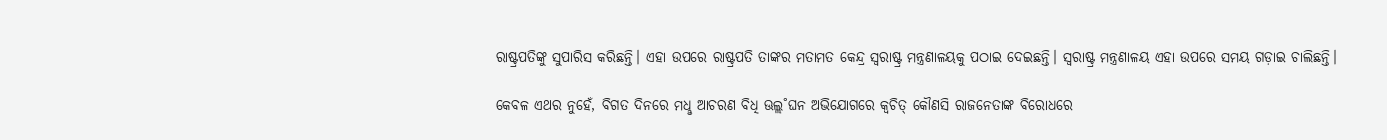ରାଷ୍ଟ୍ରପତିଙ୍କୁ ସୁପାରିସ କରିଛନ୍ତି। ଏହା ଉପରେ ରାଷ୍ଟ୍ରପତି ତାଙ୍କର ମତାମତ କେନ୍ଦ୍ର ସ୍ବରାଷ୍ଟ୍ର ମନ୍ତ୍ରଣାଳୟକୁ ପଠାଇ ଦେଇଛନ୍ତି। ସ୍ବରାଷ୍ଟ୍ର ମନ୍ତ୍ରଣାଳୟ ଏହା ଉପରେ ସମୟ ଗଡ଼ାଇ ଚାଲିଛନ୍ତି।

କେବଳ ଏଥର ନୁହେଁ, ବିଗତ ଦିନରେ ମଧୢ ଆଚରଣ ବିଧି ଊଲ୍ଲ˚ଘନ ଅଭିଯୋଗରେ କ୍ବଚିତ୍‌ କୌଣସି ରାଜନେତାଙ୍କ ବିରୋଧରେ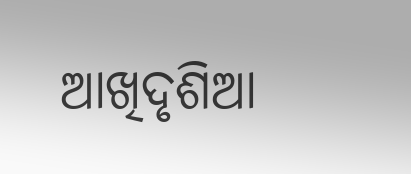ଆଖିଦୃଶିଆ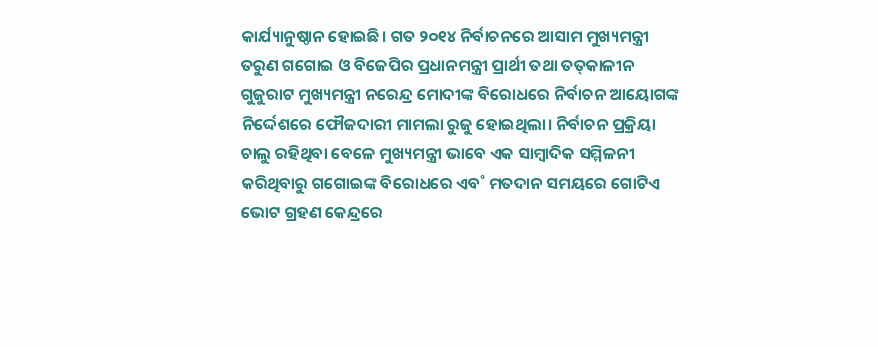କାର୍ଯ୍ୟାନୁଷ୍ଠାନ ହୋଇଛି। ଗତ ୨୦୧୪ ନିର୍ବାଚନରେ ଆସାମ ମୁଖ୍ୟମନ୍ତ୍ରୀ ତରୁଣ ଗଗୋଇ ଓ ବିଜେପିର ପ୍ରଧାନମନ୍ତ୍ରୀ ପ୍ରାର୍ଥୀ ତଥା ତତ୍‌କାଳୀନ ଗୁଜୁରାଟ ମୁଖ୍ୟମନ୍ତ୍ରୀ ନରେନ୍ଦ୍ର ମୋଦୀଙ୍କ ବିରୋଧରେ ନିର୍ବାଚନ ଆୟୋଗଙ୍କ ନିର୍ଦ୍ଦେଶରେ ଫୌଜଦାରୀ ମାମଲା ରୁଜୁ ହୋଇଥିଲା। ନିର୍ବାଚନ ପ୍ରକ୍ରିୟା ଚାଲୁ ରହିଥିବା ବେଳେ ମୁଖ୍ୟମନ୍ତ୍ରୀ ଭାବେ ଏକ ସାମ୍ବାଦିକ ସମ୍ମିଳନୀ କରିଥିବାରୁ ଗଗୋଇଙ୍କ ବିରୋଧରେ ଏବ˚ ମତଦାନ ସମୟରେ ଗୋଟିଏ ଭୋଟ ଗ୍ରହଣ କେନ୍ଦ୍ରରେ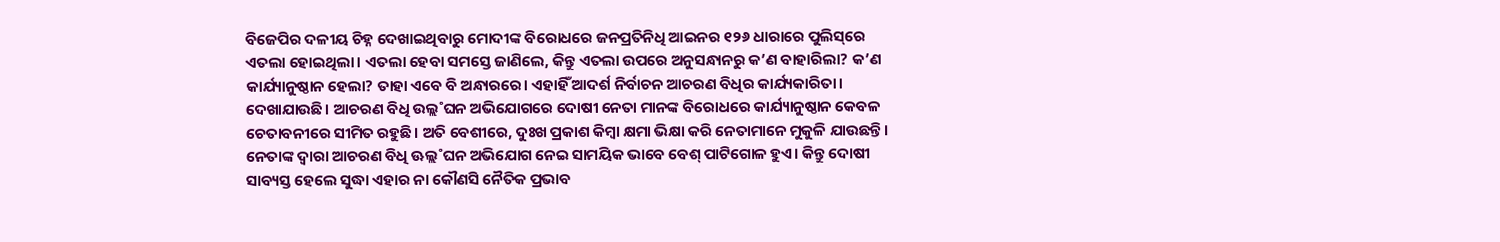ବିଜେପିର ଦଳୀୟ ଚିହ୍ନ ଦେଖାଇଥିବାରୁ ମୋଦୀଙ୍କ ବିରୋଧରେ ଜନପ୍ରତିନିଧି ଆଇନର ୧୨୬ ଧାରାରେ ପୁଲିସ୍‌ରେ ଏତଲା ହୋଇଥିଲା। ଏତଲା ହେବା ସମସ୍ତେ ଜାଣିଲେ, କିନ୍ତୁ ଏତଲା ଉପରେ ଅନୁସନ୍ଧାନରୁ କ’ଣ ବାହାରିଲା? କ’ଣ କାର୍ଯ୍ୟାନୁଷ୍ଠାନ ହେଲା? ତାହା ଏବେ ବି ଅନ୍ଧାରରେ। ଏହାହିଁ ଆଦର୍ଶ ନିର୍ବାଚନ ଆଚରଣ ବିଧିର କାର୍ଯ୍ୟକାରିତା। ଦେଖାଯାଉଛି। ଆଚରଣ ବିଧି ଉଲ୍ଲ˚ଘନ ଅଭିଯୋଗରେ ଦୋଷୀ ନେତା ମାନଙ୍କ ବିରୋଧରେ କାର୍ଯ୍ୟାନୁଷ୍ଠାନ କେବଳ ଚେତାବନୀରେ ସୀମିତ ରହୁଛି। ଅତି ବେଶୀରେ, ଦୁଃଖ ପ୍ରକାଶ କିମ୍ବା କ୍ଷମା ଭିକ୍ଷା କରି ନେତାମାନେ ମୁକୁଳି ଯାଉଛନ୍ତି। ନେତାଙ୍କ ଦ୍ବାରା ଆଚରଣ ବିଧି ଊଲ୍ଲ˚ଘନ ଅଭିଯୋଗ ନେଇ ସାମୟିକ ଭାବେ ବେଶ୍‌ ପାଟିଗୋଳ ହୁଏ। କିନ୍ତୁ ଦୋଷୀ ସାବ୍ୟସ୍ତ ହେଲେ ସୁଦ୍ଧା ଏହାର ନା କୌଣସି ନୈତିକ ପ୍ରଭାବ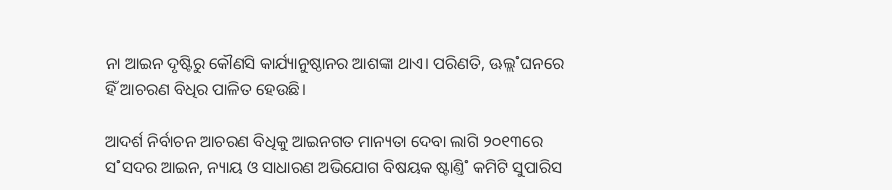ନା ଆଇନ ଦୃଷ୍ଟିରୁ କୌଣସି କାର୍ଯ୍ୟାନୁଷ୍ଠାନର ଆଶଙ୍କା ଥାଏ। ପରିଣତି, ଊଲ୍ଲ˚ଘନରେ ହିଁ ଆଚରଣ ବିଧିର ପାଳିତ ହେଉଛି।

ଆଦର୍ଶ ନିର୍ବାଚନ ଆଚରଣ ବିଧିକୁ ଆଇନଗତ ମାନ୍ୟତା ଦେବା ଲାଗି ୨୦୧୩ରେ ସ˚ସଦର ଆଇନ, ନ୍ୟାୟ ଓ ସାଧାରଣ ଅଭିଯୋଗ ବିଷୟକ ଷ୍ଟାଣ୍ତି˚ କମିଟି ସୁପାରିସ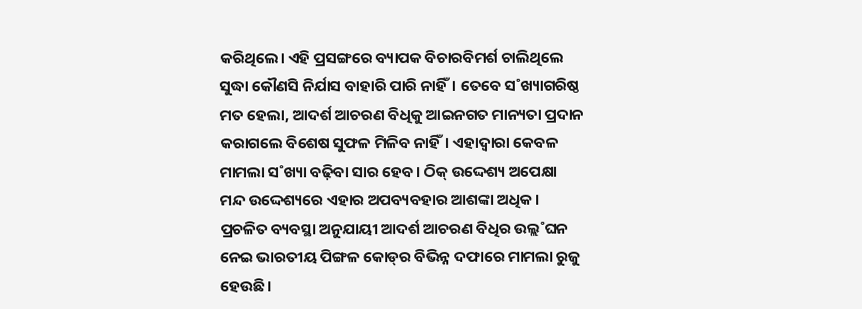କରିଥିଲେ। ଏହି ପ୍ରସଙ୍ଗରେ ବ୍ୟାପକ ବିଚାରବିମର୍ଶ ଚାଲିଥିଲେ ସୁଦ୍ଧା କୌଣସି ନିର୍ଯାସ ବାହାରି ପାରି ନାହିଁ। ତେବେ ସ˚ଖ୍ୟାଗରିଷ୍ଠ ମତ ହେଲା, ଆଦର୍ଶ ଆଚରଣ ବିଧିକୁ ଆଇନଗତ ମାନ୍ୟତା ପ୍ରଦାନ କରାଗଲେ ବିଶେଷ ସୁଫଳ ମିଳିବ ନାହିଁ। ଏହାଦ୍ବାରା କେବଳ ମାମଲା ସ˚ଖ୍ୟା ବଢ଼ିବା ସାର ହେବ। ଠିକ୍‌ ଉଦ୍ଦେଶ୍ୟ ଅପେକ୍ଷା ମନ୍ଦ ଉଦ୍ଦେଶ୍ୟରେ ଏହାର ଅପବ୍ୟବହାର ଆଶଙ୍କା ଅଧିକ। ପ୍ରଚଳିତ ବ୍ୟବସ୍ଥା ଅନୁଯାୟୀ ଆଦର୍ଶ ଆଚରଣ ବିଧିର ଉଲ୍ଲ˚ଘନ ନେଇ ଭାରତୀୟ ପିଙ୍ଗଳ କୋଡ୍‌ର ବିଭିନ୍ନ ଦଫାରେ ମାମଲା ରୁଜୁ ହେଉଛି।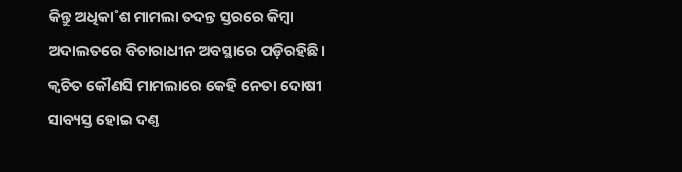କିନ୍ତୁ ଅଧିକା˚ଶ ମାମଲା ତଦନ୍ତ ସ୍ତରରେ କିମ୍ବା ଅଦାଲତରେ ବିଚାରାଧୀନ ଅବସ୍ଥାରେ ପଡ଼ିରହିଛି। କ୍ବଚିତ କୌଣସି ମାମଲାରେ କେହି ନେତା ଦୋଷୀ ସାବ୍ୟସ୍ତ ହୋଇ ଦଣ୍ତ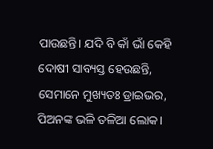ପାଉଛନ୍ତି। ଯଦି ବି କାଁ ଭାଁ କେହି ଦୋଷୀ ସାବ୍ୟସ୍ତ ହେଉଛନ୍ତି, ସେମାନେ ମୁଖ୍ୟତଃ ଡ୍ରାଇଭର, ପିଅନଙ୍କ ଭଳି ତଳିଆ ଲୋକ।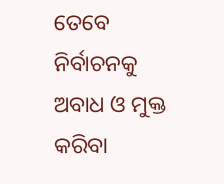ତେବେ ନିର୍ବାଚନକୁ ଅବାଧ ଓ ମୁକ୍ତ କରିବା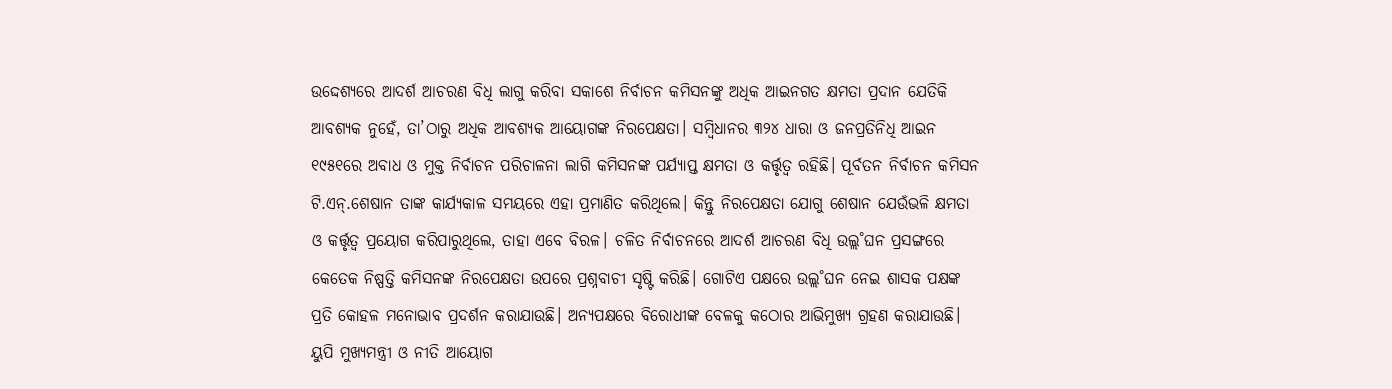ଉଦ୍ଦେଶ୍ୟରେ ଆଦର୍ଶ ଆଚରଣ ବିଧି ଲାଗୁ କରିବା ସକାଶେ ନିର୍ବାଚନ କମିସନଙ୍କୁ ଅଧିକ ଆଇନଗତ କ୍ଷମତା ପ୍ରଦାନ ଯେତିକି ଆବଶ୍ୟକ ନୁହେଁ, ତା’ଠାରୁ ଅଧିକ ଆବଶ୍ୟକ ଆୟୋଗଙ୍କ ନିରପେକ୍ଷତା। ସମ୍ବିଧାନର ୩୨୪ ଧାରା ଓ ଜନପ୍ରତିନିଧି ଆଇନ ୧୯୫୧ରେ ଅବାଧ ଓ ମୁକ୍ତ ନିର୍ବାଚନ ପରିଚାଳନା ଲାଗି କମିସନଙ୍କ ପର୍ଯ୍ୟାପ୍ତ କ୍ଷମତା ଓ କର୍ତ୍ତୃତ୍ବ ରହିଛି। ପୂର୍ବତନ ନିର୍ବାଚନ କମିସନ ଟି.ଏନ୍‌.ଶେଷାନ ତାଙ୍କ କାର୍ଯ୍ୟକାଳ ସମୟରେ ଏହା ପ୍ରମାଣିତ କରିଥିଲେ। କିନ୍ତୁ ନିରପେକ୍ଷତା ଯୋଗୁ ଶେଷାନ ଯେଉଁଭଳି କ୍ଷମତା ଓ କର୍ତ୍ତୃତ୍ବ ପ୍ରୟୋଗ କରିପାରୁଥିଲେ, ତାହା ଏବେ ବିରଳ। ଚଳିତ ନିର୍ବାଚନରେ ଆଦର୍ଶ ଆଚରଣ ବିଧି ଉଲ୍ଲ˚ଘନ ପ୍ରସଙ୍ଗରେ କେତେକ ନିଷ୍ପତ୍ତି କମିସନଙ୍କ ନିରପେକ୍ଷତା ଉପରେ ପ୍ରଶ୍ନବାଚୀ ସୃଷ୍ଟି କରିଛି। ଗୋଟିଏ ପକ୍ଷରେ ଉଲ୍ଲ˚ଘନ ନେଇ ଶାସକ ପକ୍ଷଙ୍କ ପ୍ରତି କୋହଳ ମନୋଭାବ ପ୍ରଦର୍ଶନ କରାଯାଉଛି। ଅନ୍ୟପକ୍ଷରେ ବିରୋଧୀଙ୍କ ବେଳକୁ କଠୋର ଆଭିମୁଖ୍ୟ ଗ୍ରହଣ କରାଯାଉଛି। ୟୁପି ମୁଖ୍ୟମନ୍ତ୍ରୀ ଓ ନୀତି ଆୟୋଗ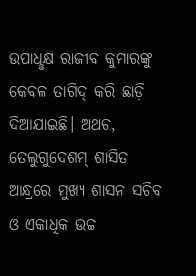ଉପାଧୢକ୍ଷ ରାଜୀବ କୁମାରଙ୍କୁ କେବଳ ତାଗିଦ୍‌ କରି ଛାଡ଼ି ଦିଆଯାଇଛି। ଅଥଚ, ତେଲୁଗୁଦେଶମ୍‌ ଶାସିତ ଆନ୍ଧ୍ରରେ ମୁଖ୍ୟ ଶାସନ ସଚିବ ଓ ଏକାଧିକ ଉଚ୍ଚ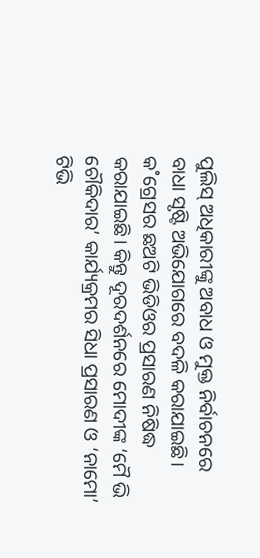ପୁଲିସ୍‌ ଅଧିକାରୀଙ୍କୁ ଅବାଧ ଓ ମୁକ୍ତ ନିର୍ବାଚନରେ ବାଧା ସୃଷ୍ଟି ଅଭିଯୋଗରେ ବଦଳି କରାଯାଇଛି। କ˚ଗ୍ରେସର ଛଅଟି ଭିଡିଓର ପ୍ରସାରଣ ନିଷିଦ୍ଧ କରାଯାଇଛି। କିନ୍ତୁ ଦୂରଦର୍ଶନରେ ମୋଦୀଙ୍କ ‘ମୈ ଭି ଚୌକିଦାର’ କାର୍ଯ୍ୟକ୍ରମର ସିଧା ପ୍ରସାରଣ ଓ ‘ନାମୋ’ ଟିଭି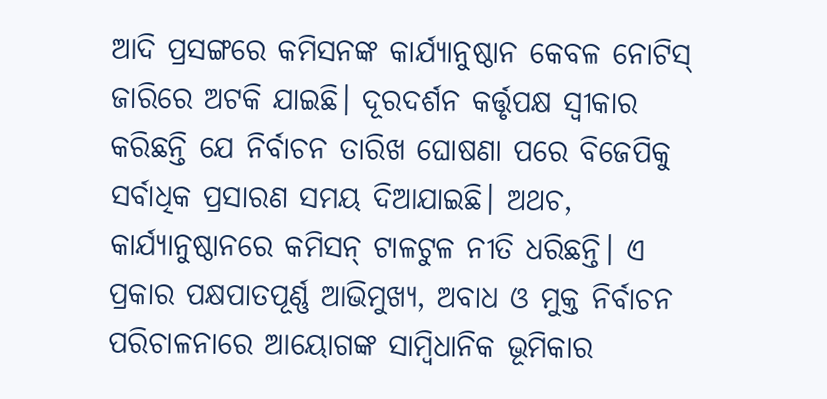ଆଦି ପ୍ରସଙ୍ଗରେ କମିସନଙ୍କ କାର୍ଯ୍ୟାନୁଷ୍ଠାନ କେବଳ ନୋଟିସ୍‌ ଜାରିରେ ଅଟକି ଯାଇଛି। ଦୂରଦର୍ଶନ କର୍ତ୍ତୃପକ୍ଷ ସ୍ବୀକାର କରିଛନ୍ତି ଯେ ନିର୍ବାଚନ ତାରିଖ ଘୋଷଣା ପରେ ବିଜେପିକୁ ସର୍ବାଧିକ ପ୍ରସାରଣ ସମୟ ଦିଆଯାଇଛି। ଅଥଚ, କାର୍ଯ୍ୟାନୁଷ୍ଠାନରେ କମିସନ୍‌ ଟାଳଟୁଳ ନୀତି ଧରିଛନ୍ତି। ଏ ପ୍ରକାର ପକ୍ଷପାତପୂର୍ଣ୍ଣ ଆଭିମୁଖ୍ୟ, ଅବାଧ ଓ ମୁକ୍ତ ନିର୍ବାଚନ ପରିଚାଳନାରେ ଆୟୋଗଙ୍କ ସାମ୍ବିଧାନିକ ଭୂମିକାର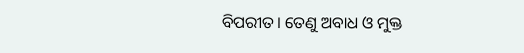ବିପରୀତ। ତେଣୁ ଅବାଧ ଓ ମୁକ୍ତ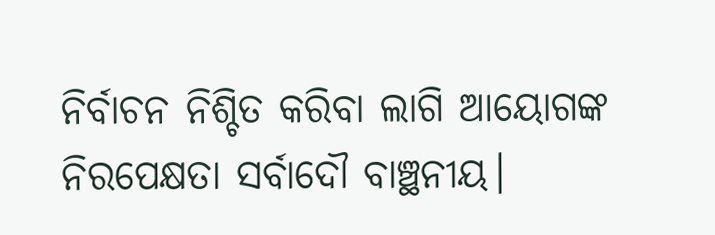ନିର୍ବାଚନ ନିଶ୍ଚିତ କରିବା ଲାଗି ଆୟୋଗଙ୍କ ନିରପେକ୍ଷତା ସର୍ବାଦୌ ବାଞ୍ଛନୀୟ।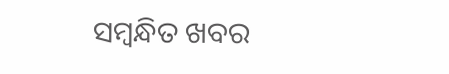ସମ୍ବନ୍ଧିତ ଖବର